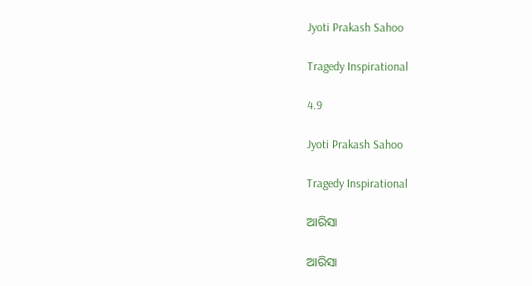Jyoti Prakash Sahoo

Tragedy Inspirational

4.9

Jyoti Prakash Sahoo

Tragedy Inspirational

ଆରିସା

ଆରିସା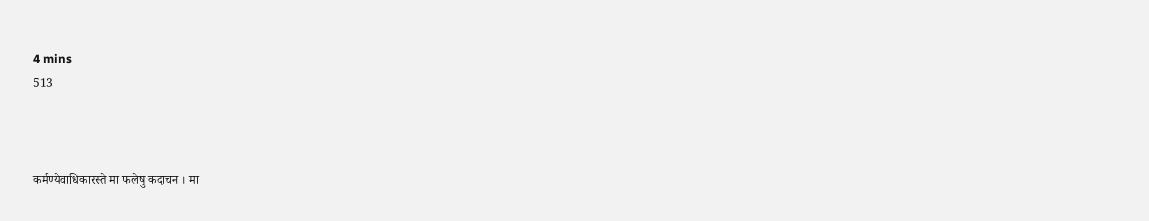4 mins
513



कर्मण्येवाधिकारस्ते मा फलेषु कदाचन । मा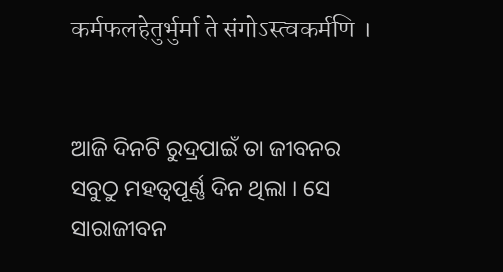कर्मफलहेतुर्भुर्मा ते संगोऽस्त्वकर्मणि ।


ଆଜି ଦିନଟି ରୁଦ୍ରପାଇଁ ତା ଜୀବନର ସବୁଠୁ ମହତ୍ୱପୂର୍ଣ୍ଣ ଦିନ ଥିଲା । ସେ ସାରାଜୀବନ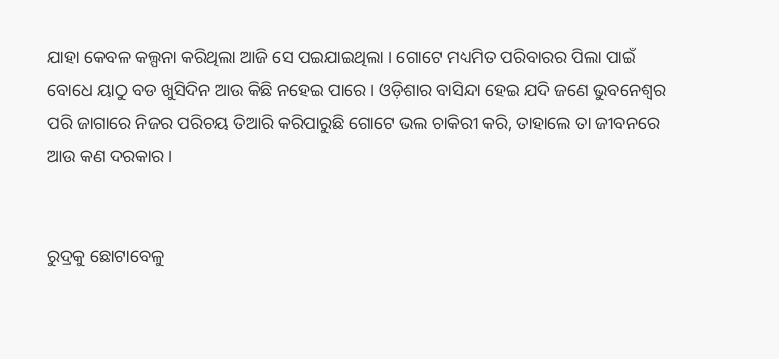ଯାହା କେବଳ କଲ୍ପନା କରିଥିଲା ଆଜି ସେ ପଇଯାଇଥିଲା । ଗୋଟେ ମଧ୍ୟମିତ ପରିବାରର ପିଲା ପାଇଁ ବୋଧେ ୟାଠୁ ବଡ ଖୁସିଦିନ ଆଉ କିଛି ନହେଇ ପାରେ । ଓଡ଼ିଶାର ବାସିନ୍ଦା ହେଇ ଯଦି ଜଣେ ଭୁବନେଶ୍ୱର ପରି ଜାଗାରେ ନିଜର ପରିଚୟ ତିଆରି କରିପାରୁଛି ଗୋଟେ ଭଲ ଚାକିରୀ କରି, ତାହାଲେ ତା ଜୀବନରେ ଆଉ କଣ ଦରକାର ।


ରୁଦ୍ରକୁ ଛୋଟାବେଳୁ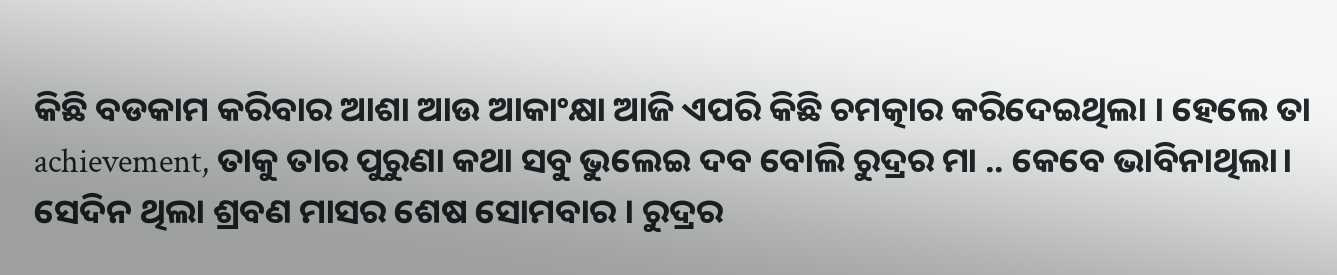କିଛି ବଡକାମ କରିବାର ଆଶା ଆଉ ଆକାଂକ୍ଷା ଆଜି ଏପରି କିଛି ଚମତ୍କାର କରିଦେଇଥିଲା । ହେଲେ ତା achievement, ତାକୁ ତାର ପୁରୁଣା କଥା ସବୁ ଭୁଲେଇ ଦବ ବୋଲି ରୁଦ୍ରର ମା .. କେବେ ଭାବିନାଥିଲା। ସେଦିନ ଥିଲା ଶ୍ରବଣ ମାସର ଶେଷ ସୋମବାର । ରୁଦ୍ରର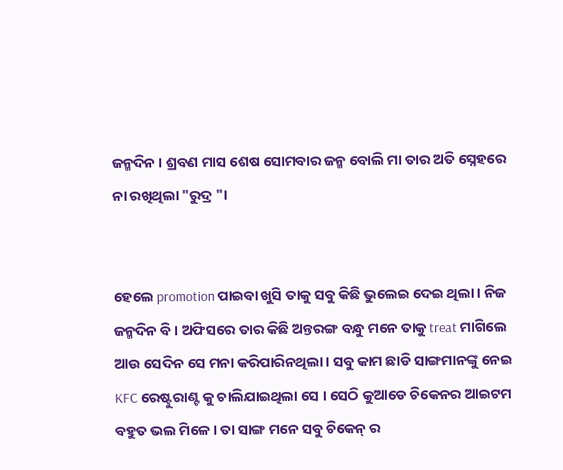ଜନ୍ମଦିନ । ଶ୍ରବଣ ମାସ ଶେଷ ସୋମବାର ଜନ୍ମ ବୋଲି ମା ତାର ଅତି ସ୍ନେହରେ ନା ରଖିଥିଲା "ରୁଦ୍ର "।


ହେଲେ promotion ପାଇବା ଖୁସି ତାକୁ ସବୁ କିଛି ଭୁଲେଇ ଦେଇ ଥିଲା । ନିଜ ଜନ୍ମଦିନ ବି । ଅଫିସରେ ତାର କିଛି ଅନ୍ତରଙ୍ଗ ବନ୍ଧୁ ମନେ ତାକୁ treat ମାଗିଲେ ଆଉ ସେଦିନ ସେ ମନା କରିପାରିନଥିଲା । ସବୁ କାମ ଛାଡି ସାଙ୍ଗମାନଙ୍କୁ ନେଇ KFC ରେଷ୍ଟୁରାଣ୍ଟ କୁ ଚାଲିଯାଇଥିଲା ସେ । ସେଠି କୁଆଡେ ଚିକେନର ଆଇଟମ ବହୁତ ଭଲ ମିଳେ । ତା ସାଙ୍ଗ ମନେ ସବୁ ଚିକେନ୍ ର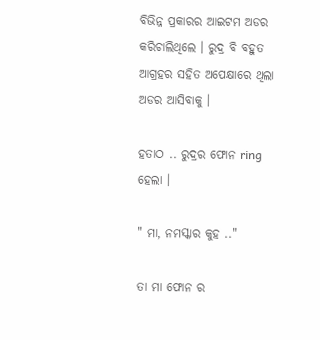ବିଭିନ୍ନ ପ୍ରକାରର ଆଇଟମ ଅଡର କରିଚାଲିଥିଲେ । ରୁଦ୍ର ବି ବହୁତ ଆଗ୍ରହର ସହିତ ଅପେକ୍ଷାରେ ଥିଲା ଅଡର ଆସିବାକୁ ।

ହତାଠ .. ରୁଦ୍ରର ଫୋନ ring ହେଲା ।

" ମା, ନମସ୍କାର କୁହ .."

ତା ମା ଫୋନ ର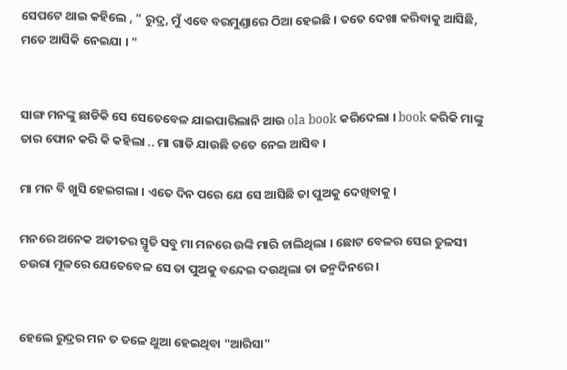ସେପଟେ ଥାଇ କହିଲେ , " ରୁଦ୍ର, ମୁଁ ଏବେ ବରମୁଣ୍ଡାରେ ଠିଆ ହେଇଛି । ତତେ ଦେଖା କରିବାକୁ ଆସିଛି, ମତେ ଆସିକି ନେଇଯା । "


ସାଙ୍ଗ ମନଙ୍କୁ ଛାଡିକି ସେ ସେତେବେଳ ଯାଇପାରିଲାନି ଆଉ ola book କରିଦେଲା । book କରିକି ମାଙ୍କୁ ତାର ଫୋନ କରି କି କହିଲା .. ମା ଗାଡି ଯାଉଛି ତତେ ନେଇ ଆସିବ ।

ମା ମନ ବି ଖୁସି ହେଇଗଲା । ଏତେ ଦିନ ପରେ ଯେ ସେ ଆସିଛି ତା ପୁଅକୁ ଦେଖିବାକୁ ।

ମନରେ ଅନେକ ଅତୀତର ସ୍ମୃତି ସବୁ ମା ମନରେ ଉଙ୍କି ମାରି ଚାଲିଥିଲା । ଛୋଟ ବେଳର ସେଇ ତୁଳସୀ ଚଉରା ମୂଳରେ ଯେତେବେଳ ସେ ତା ପୁଅକୁ ବନ୍ଦେଇ ଦଉଥିଲା ତା ଜନ୍ମଦିନରେ ।


ହେଲେ ରୁଦ୍ରର ମନ ତ ତଳେ ଥୁଆ ହେଇଥିବା "ଆରିସା"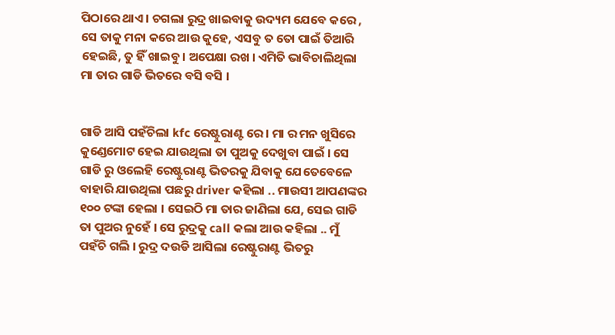ପିଠାରେ ଥାଏ । ଚଗଲା ରୁଦ୍ର ଖାଇବାକୁ ଉଦ୍ୟମ ଯେବେ କରେ , ସେ ତାକୁ ମନା କରେ ଆଉ କୁହେ, ଏସବୁ ତ ତୋ ପାଇଁ ତିଆରି ହେଇଛି, ତୁ ହିଁ ଖାଇବୁ । ଅପେକ୍ଷା ରଖ । ଏମିତି ଭାବିଚାଲିଥିଲା ମା ତାର ଗାଡି ଭିତରେ ବସି ବସି ।


ଗାଡି ଆସି ପହଁଚିଲା kfc ରେଷ୍ଟୁରାଣ୍ଟ ରେ । ମା ର ମନ ଖୁସିରେ କୁଣ୍ଡେମୋଟ ହେଇ ଯାଉଥିଲା ତା ପୁଅକୁ ଦେଖୁବା ପାଇଁ । ସେ ଗାଡି ରୁ ଓଲେହି ରେଷ୍ଟୁରାଣ୍ଟ ଭିତରକୁ ଯିବାକୁ ଯେତେବେଳେ ବାହାରି ଯାଉଥିଲା ପଛରୁ driver କହିଲା .. ମାଉସୀ ଆପଣଙ୍କର ୧୦୦ ଟଙ୍କା ହେଲା । ସେଇଠି ମା ତାର ଜାଣିଲା ଯେ, ସେଇ ଗାଡି ତା ପୁଅର ନୁହେଁ । ସେ ରୁଦ୍ରକୁ call କଲା ଆଉ କହିଲା .. ମୁଁ ପହଁଚି ଗଲି । ରୁଦ୍ର ଦଉଡି ଆସିଲା ରେଷ୍ଟୁରାଣ୍ଟ ଭିତରୁ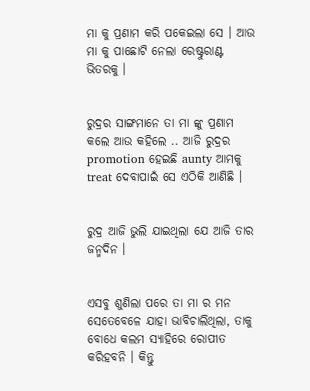ମା କୁ ପ୍ରଣାମ କରି ପକେଇଲା ସେ । ଆଉ ମା କୁ ପାଛୋଟି ନେଲା ରେଷ୍ଟୁରାଣ୍ଟ ଭିତରକୁ ।


ରୁଦ୍ରର ସାଙ୍ଗମାନେ ତା ମା ଙ୍କୁ ପ୍ରଣାମ କଲେ ଆଉ କହିଲେ .. ଆଜି ରୁଦ୍ରର promotion ହେଇଛି aunty ଆମକୁ treat ଦେବାପାଇଁ ସେ ଏଠିକି ଆଣିଛି ।


ରୁଦ୍ର ଆଜି ଭୁଲି ଯାଇଥିଲା ଯେ ଆଜି ତାର ଜନ୍ମଦିନ ।


ଏସବୁ ଶୁଣିଲା ପରେ ତା ମା ର ମନ ସେତେବେଳେ ଯାହା ଭାବିଚାଲିଥିଲା, ତାକୁ ବୋଧେ କଲମ ସ୍ୟାହିରେ ରୋପୀତ କରିହବନି । କିନ୍ତୁ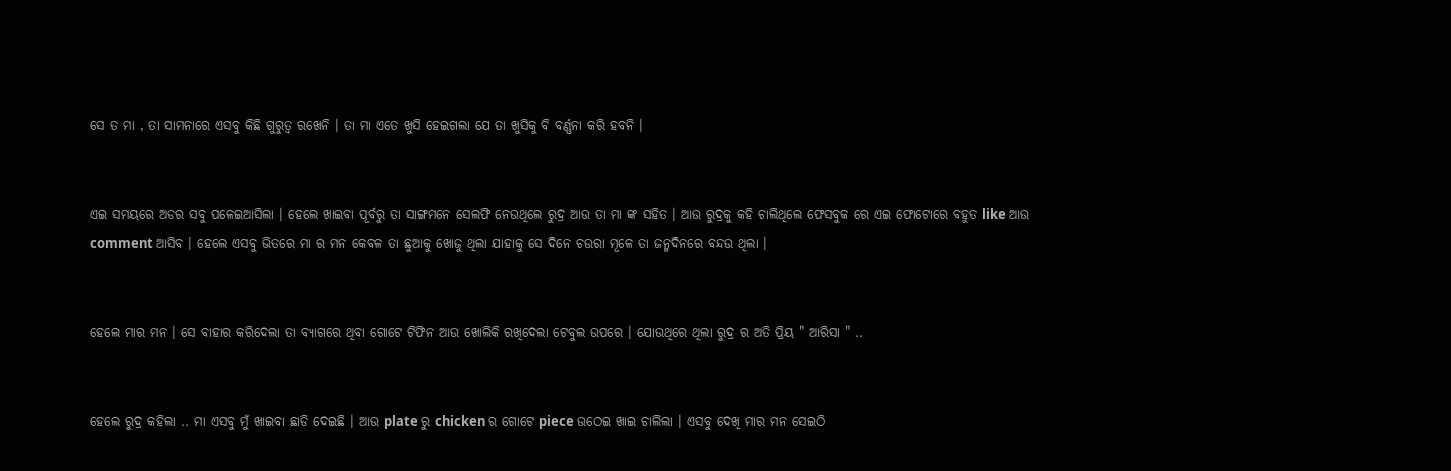ସେ ତ ମା , ତା ସାମନାରେ ଏସବୁ କିଛି ଗୁରୁତ୍ୱ ରଖେନି । ତା ମା ଏତେ ଖୁସି ହେଇଗଲା ଯେ ତା ଖୁସିକୁ ବି ବର୍ଣ୍ଣନା କରି ହବନି ।


ଏଇ ସମୟରେ ଅଡର ସବୁ ପଳେଇଆସିଲା । ହେଲେ ଖାଇବା ପୂର୍ବରୁ ତା ସାଙ୍ଗମନେ ସେଲଫି ନେଉଥିଲେ ରୁଦ୍ର ଆଉ ତା ମା ଙ୍କ ସହିତ । ଆଉ ରୁଦ୍ରକୁ କହି ଚାଲିଥିଲେ ଫେସବୁକ ରେ ଏଇ ଫୋଟୋରେ ବହୁତ like ଆଉ comment ଆସିବ । ହେଲେ ଏସବୁ ଭିତରେ ମା ର ମନ କେବଳ ତା ଛୁଆକୁ ଖୋଜୁ ଥିଲା ଯାହାକୁ ସେ ଦିନେ ଚଉରା ମୂଳେ ତା ଜନ୍ମଦିନରେ ବନ୍ଦଉ ଥିଲା ।


ହେଲେ ମାର ମନ । ସେ ବାହାର କରିଦେଲା ତା ବ୍ୟାଗରେ ଥିବା ଗୋଟେ ଟିଫିନ ଆଉ ଖୋଲିକି ରଖିଦେଲା ଟେବୁଲ ଉପରେ । ଯୋଉଥିରେ ଥିଲା ରୁଦ୍ର ର ଅତି ପ୍ରିୟ " ଆରିସା " ..


ହେଲେ ରୁଦ୍ର କହିଲା .. ମା ଏସବୁ ମୁଁ ଖାଇବା ଛାଡି ଦେଇଛି । ଆଉ plate ରୁ chicken ର ଗୋଟେ piece ଉଠେଇ ଖାଇ ଚାଲିଲା । ଏସବୁ ଦେଖି ମାର ମନ ସେଇଠି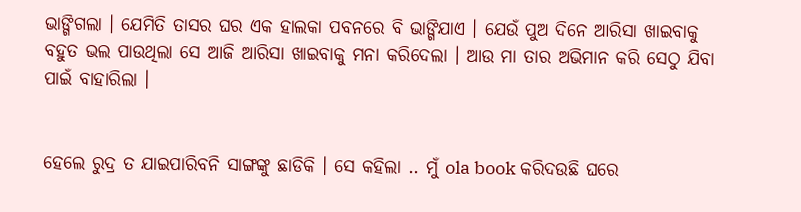ଭାଙ୍ଗିଗଲା । ଯେମିତି ତାସର ଘର ଏକ ହାଲକା ପବନରେ ବି ଭାଙ୍ଗିଯାଏ । ଯେଉଁ ପୁଅ ଦିନେ ଆରିସା ଖାଇବାକୁ ବହୁତ ଭଲ ପାଉଥିଲା ସେ ଆଜି ଆରିସା ଖାଇବାକୁ ମନା କରିଦେଲା । ଆଉ ମା ତାର ଅଭିମାନ କରି ସେଠୁ ଯିବା ପାଇଁ ବାହାରିଲା ।


ହେଲେ ରୁଦ୍ର ତ ଯାଇପାରିବନି ସାଙ୍ଗଙ୍କୁ ଛାଡିକି । ସେ କହିଲା .. ମୁଁ ola book କରିଦଉଛି ଘରେ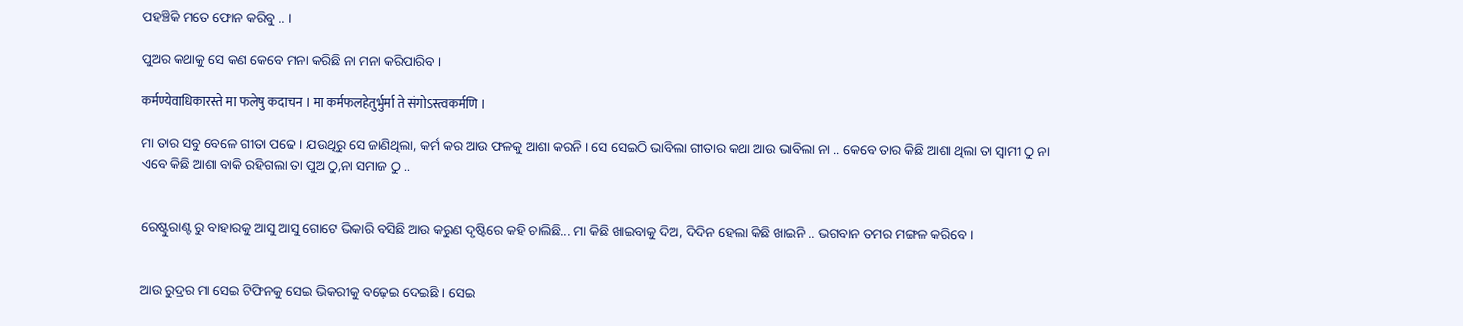ପହଞ୍ଚିକି ମତେ ଫୋନ କରିବୁ .. ।

ପୁଅର କଥାକୁ ସେ କଣ କେବେ ମନା କରିଛି ନା ମନା କରିପାରିବ ।

कर्मण्येवाधिकारस्ते मा फलेषु कदाचन । मा कर्मफलहेतुर्भुर्मा ते संगोऽस्त्वकर्मणि ।

ମା ତାର ସବୁ ବେଳେ ଗୀତା ପଢେ । ଯଉଥିରୁ ସେ ଜାଣିଥିଲା, କର୍ମ କର ଆଉ ଫଳକୁ ଆଶା କରନି । ସେ ସେଇଠି ଭାବିଲା ଗୀତାର କଥା ଆଉ ଭାବିଲା ନା .. କେବେ ତାର କିଛି ଆଶା ଥିଲା ତା ସ୍ବାମୀ ଠୁ ନା ଏବେ କିଛି ଆଶା ବାକି ରହିଗଲା ତା ପୁଅ ଠୁ,ନା ସମାଜ ଠୁ ..


ରେଷ୍ଟୁରାଣ୍ଟ ରୁ ବାହାରକୁ ଆସୁ ଆସୁ ଗୋଟେ ଭିକାରି ବସିଛି ଆଉ କରୁଣ ଦୃଷ୍ଟିରେ କହି ଚାଲିଛି... ମା କିଛି ଖାଇବାକୁ ଦିଅ, ଦିଦିନ ହେଲା କିଛି ଖାଇନି .. ଭଗବାନ ତମର ମଙ୍ଗଳ କରିବେ ।


ଆଉ ରୁଦ୍ରର ମା ସେଇ ଟିଫିନକୁ ସେଇ ଭିକରୀକୁ ବଢ଼େଇ ଦେଇଛି । ସେଇ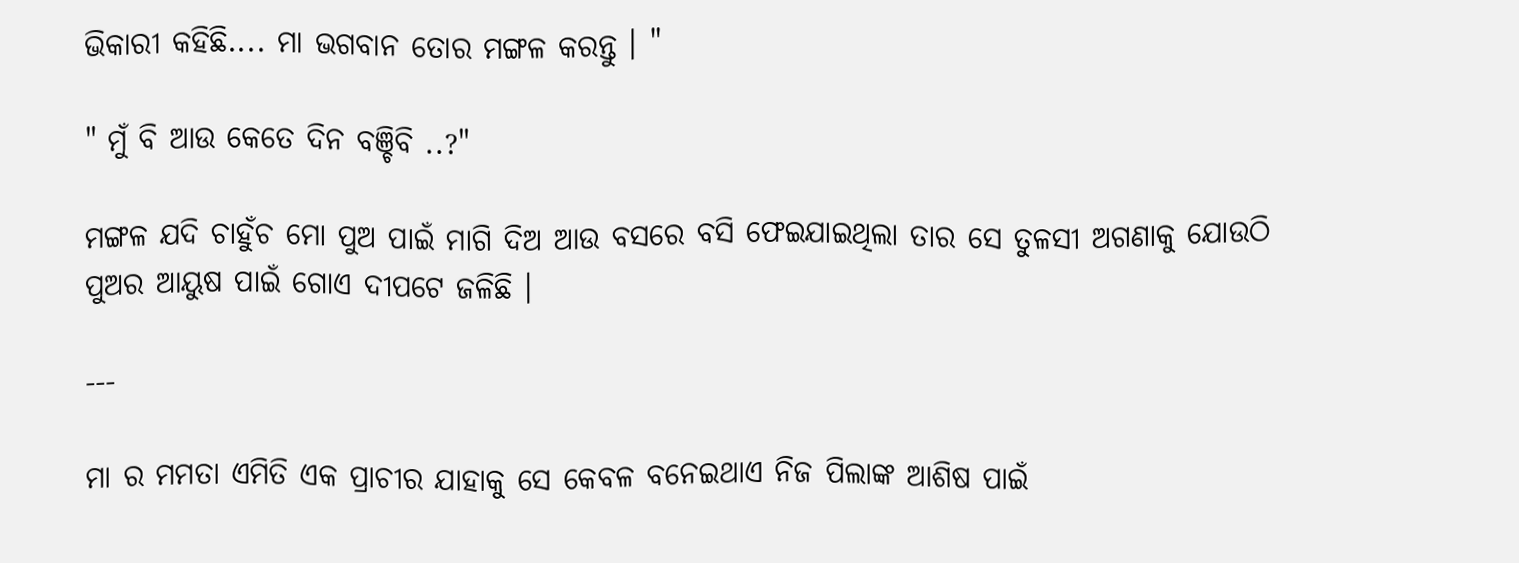ଭିକାରୀ କହିଛି.... ମା ଭଗବାନ ତୋର ମଙ୍ଗଳ କରନ୍ତୁ । "

" ମୁଁ ବି ଆଉ କେତେ ଦିନ ବଞ୍ଚିବି ..?"

ମଙ୍ଗଳ ଯଦି ଚାହୁଁଚ ମୋ ପୁଅ ପାଇଁ ମାଗି ଦିଅ ଆଉ ବସରେ ବସି ଫେଇଯାଇଥିଲା ତାର ସେ ତୁଳସୀ ଅଗଣାକୁ ଯୋଉଠି ପୁଅର ଆୟୁଷ ପାଇଁ ଗୋଏ ଦୀପଟେ ଜଳିଛି ।

---

ମା ର ମମତା ଏମିତି ଏକ ପ୍ରାଚୀର ଯାହାକୁ ସେ କେବଳ ବନେଇଥାଏ ନିଜ ପିଲାଙ୍କ ଆଶିଷ ପାଇଁ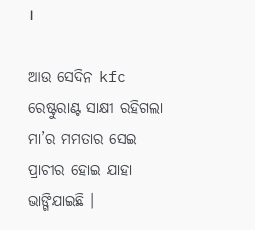।

ଆଉ ସେଦିନ kfc ରେଷ୍ଟୁରାଣ୍ଟ ସାକ୍ଷୀ ରହିଗଲା ମା’ର ମମତାର ସେଇ ପ୍ରାଚୀର ହୋଇ ଯାହା ଭାଙ୍ଗିଯାଇଛି ।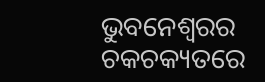ଭୁବନେଶ୍ଵରର ଚକଚକ୍ୟତରେ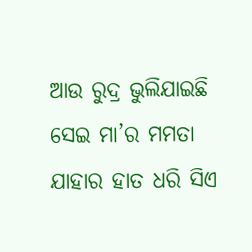ଆଉ ରୁଦ୍ର ଭୁଲିଯାଇଛି ସେଇ ମା’ର ମମତା ଯାହାର ହାତ ଧରି ସିଏ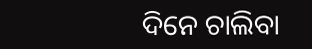ଦିନେ ଚାଲିବା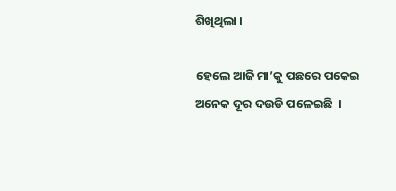ଶିଖିଥିଲା ।

ହେଲେ ଆଜି ମା’କୁ ପଛରେ ପକେଇ ଅନେକ ଦୂର ଦଉଡି ପଳେଇଛି  ।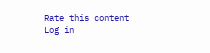Rate this content
Log in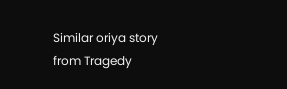Similar oriya story from Tragedy